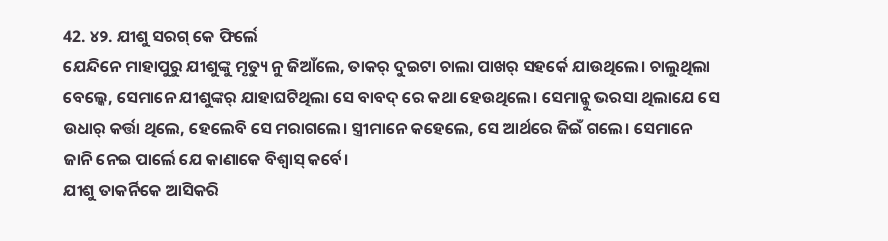42. ୪୨. ଯୀଶୁ ସରଗ୍ କେ ଫିର୍ଲେ
ଯେନ୍ଦିନେ ମାହାପୁରୁ ଯୀଶୁଙ୍କୁ ମୃତ୍ୟୁ ନୁ ଜିଆଁଲେ, ତାକର୍ ଦୁଇଟା ଚାଲା ପାଖର୍ ସହର୍କେ ଯାଉଥିଲେ। ଚାଲୁଥିଲା ବେଲ୍କେ, ସେମାନେ ଯୀଶୁଙ୍କର୍ ଯାହାଘଟିଥିଲା ସେ ବାବଦ୍ ରେ କଥା ହେଉଥିଲେ। ସେମାନ୍କୁ ଭରସା ଥିଲାଯେ ସେ ଉଧାର୍ କର୍ତ୍ତା ଥିଲେ, ହେଲେବି ସେ ମରାଗଲେ। ସ୍ତ୍ରୀମାନେ କହେଲେ, ସେ ଆର୍ଥରେ ଜିଇଁ ଗଲେ। ସେମାନେ ଜାନି ନେଇ ପାର୍ଲେ ଯେ କାଣାକେ ବିଶ୍ୱାସ୍ କର୍ବେ।
ଯୀଶୁ ତାକର୍ନିକେ ଆସିକରି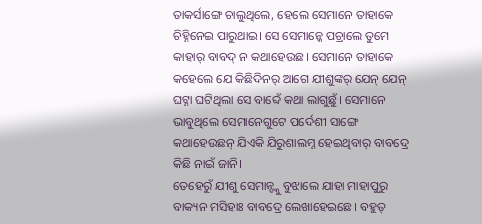ତାକର୍ସାଙ୍ଗେ ଚାଲୁଥିଲେ, ହେଲେ ସେମାନେ ତାହାକେ ଚିହ୍ନିନେଇ ପାରୁଥାଇ। ସେ ସେମାନ୍କେ ପଚ୍ରାଲେ ତୁମେ କାହାର୍ ବାବଦ୍ ନ କଥାହେଉଛ। ସେମାନେ ତାହାକେ କହେଲେ ଯେ କିଛିଦିନର୍ ଆଗେ ଯୀଶୁଙ୍କର୍ ଯେନ୍ ଯେନ୍ ଘଟ୍ନା ଘଟିଥିଲା ସେ ବାବ୍ଦେଁ କଥା ଲାଗୁଛୁଁ। ସେମାନେ ଭାବୁଥିଲେ ସେମାନେଗୁଟେ ପର୍ଦେଶୀ ସାଙ୍ଗେ କଥାହେଉଛନ୍ ଯିଏକି ଯିରୁଶାଲମ୍ନ ହେଇଥିବାର୍ ବାବଦ୍ରେ କିଛି ନାଇଁ ଜାନି।
ତେହେରୁଁ ଯୀଶୁ ସେମାନ୍ଙ୍କୁ ବୁଝାଲେ ଯାହା ମାହାପୁରୁ ବାକ୍ୟନ ମସିହାଃ ବାବଦ୍ରେ ଲେଖାହେଇଛେ। ବହୁତ୍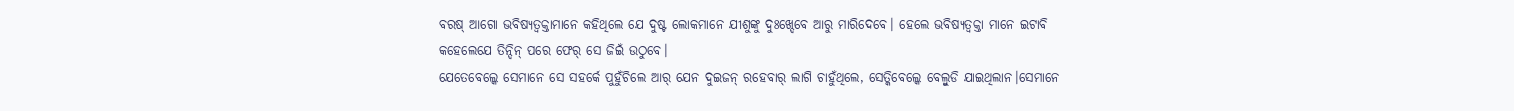ବରଷ୍ ଆଗୋ ଭବିଷ୍ୟତ୍ବକ୍ତାମାନେ କହିଥିଲେ ଯେ ଦୁଷ୍ଟ ଲୋକମାନେ ଯୀଶୁଙ୍କୁ ଦୁଃଖ୍ଦେବେ ଆରୁ ମାରିଦେବେ। ହେଲେ ଭବିଷ୍ୟତ୍ବକ୍ତା ମାନେ ଇଟାବି କହେଲେଯେ ତିନ୍ଦିନ୍ ପରେ ଫେର୍ ସେ ଜିଇଁ ଉଠୁବେ।
ଯେତେବେଲ୍କେ ସେମାନେ ସେ ସହର୍କେ ପୁହୁଁଚିଲେ ଆର୍ ଯେନ ଦୁଇଜନ୍ ରହେବାର୍ ଲାଗି ଚାହୁଁଥିଲେ, ସେତ୍କିବେଲ୍କେ ବେଲ୍ବୁଡି ଯାଇଥିଲାନ।ସେମାନେ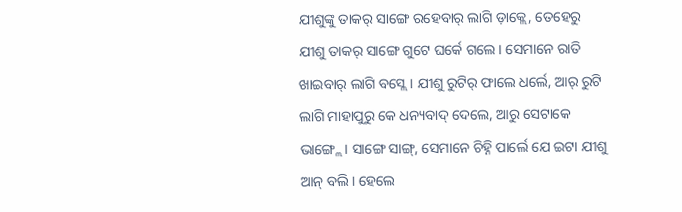ଯୀଶୁଙ୍କୁ ତାକର୍ ସାଙ୍ଗେ ରହେବାର୍ ଲାଗି ଡ଼ାକ୍ଲେ, ତେହେରୁ ଯୀଶୁ ତାକର୍ ସାଙ୍ଗେ ଗୁଟେ ଘର୍କେ ଗଲେ। ସେମାନେ ରାତି ଖାଇବାର୍ ଲାଗି ବସ୍ଲେ। ଯୀଶୁ ରୁଟିର୍ ଫାଲେ ଧର୍ଲେ, ଆର୍ ରୁଟି ଲାଗି ମାହାପୁରୁ କେ ଧନ୍ୟବାଦ୍ ଦେଲେ, ଆରୁ ସେଟାକେ ଭାଙ୍ଗ୍ଲେ। ସାଙ୍ଗେ ସାଙ୍ଗ୍, ସେମାନେ ଚିହ୍ନି ପାର୍ଲେ ଯେ ଇଟା ଯୀଶୁ ଆନ୍ ବଲି। ହେଲେ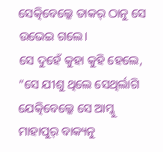ସେତ୍କିବେଲ୍କେ ତାକର୍ ଠାନୁ ସେ ଉଭେଇ ଗଲେ।
ସେ ଦୁହେଁ କୁହା କୁହି ହେଲେ, “ସେ ଯୀଶୁ ଥିଲେ ସେଥିର୍ଲାଗି ଯେତ୍କିବେଲ୍କେ ସେ ଆମ୍କୁ ମାହାପୁର୍ ବାକ୍ୟନୁ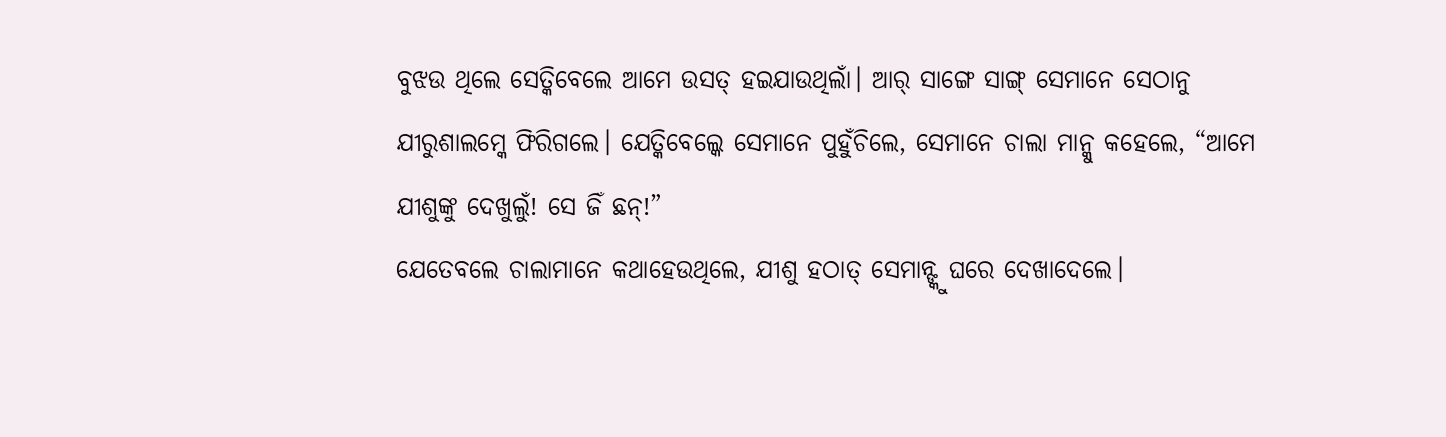ବୁଝଉ ଥିଲେ ସେତ୍କିବେଲେ ଆମେ ଉସତ୍ ହଇଯାଉଥିଲାଁ। ଆର୍ ସାଙ୍ଗେ ସାଙ୍ଗ୍ ସେମାନେ ସେଠାନୁ ଯୀରୁଶାଲମ୍କେ ଫିରିଗଲେ। ଯେତ୍କିବେଲ୍କେ ସେମାନେ ପୁହୁଁଚିଲେ, ସେମାନେ ଚାଲା ମାନ୍କୁ କହେଲେ, “ଆମେ ଯୀଶୁଙ୍କୁ ଦେଖୁଲୁଁ! ସେ ଜିଁ ଛନ୍!”
ଯେତେବଲେ ଚାଲାମାନେ କଥାହେଉଥିଲେ, ଯୀଶୁ ହଠାତ୍ ସେମାନ୍ଙ୍କୁ ଘରେ ଦେଖାଦେଲେ।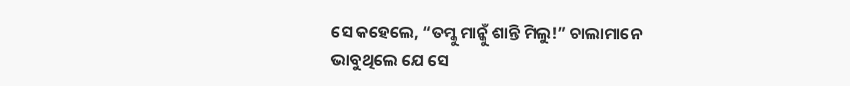ସେ କହେଲେ, “ତମ୍କୁ ମାନ୍କୁଁ ଶାନ୍ତି ମିଲୁ!” ଚାଲାମାନେ ଭାବୁଥିଲେ ଯେ ସେ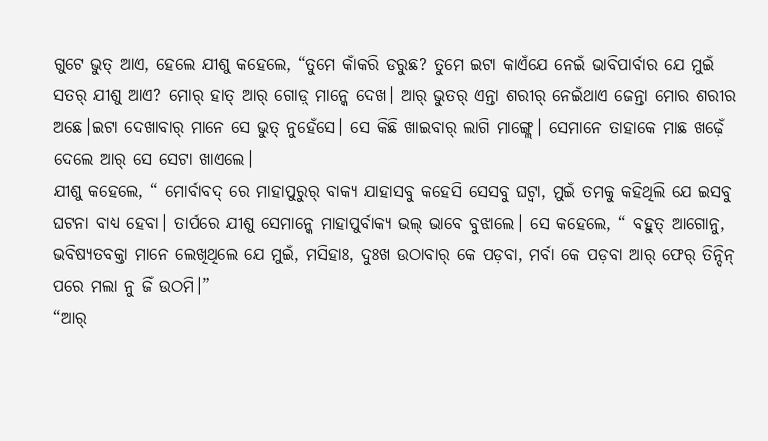ଗୁଟେ ଭୁତ୍ ଆଏ, ହେଲେ ଯୀଶୁ କହେଲେ, “ତୁମେ କାଁକରି ଡରୁଛ? ତୁମେ ଇଟା କାଏଁଯେ ନେଇଁ ଭାବିପାର୍ବାର ଯେ ମୁଇଁ ସତର୍ ଯୀଶୁ ଆଏ? ମୋର୍ ହାତ୍ ଆର୍ ଗୋଡ଼୍ ମାନ୍କେ ଦେଖ। ଆର୍ ଭୁତର୍ ଏନ୍ତା ଶରୀର୍ ନେଇଁଥାଏ ଜେନ୍ତା ମୋର ଶରୀର ଅଛେ।ଇଟା ଦେଖାବାର୍ ମାନେ ସେ ଭୁତ୍ ନୁହେଁସେ। ସେ କିଛି ଖାଇବାର୍ ଲାଗି ମାଙ୍ଗ୍ଲେ। ସେମାନେ ତାହାକେ ମାଛ ଖଢ଼େଁ ଦେଲେ ଆର୍ ସେ ସେଟା ଖାଏଲେ।
ଯୀଶୁ କହେଲେ, “ ମୋର୍ବାବଦ୍ ରେ ମାହାପୁରୁର୍ ବାକ୍ୟ ଯାହାସବୁ କହେସି ସେସବୁ ଘଟ୍ବା, ମୁଇଁ ତମକୁ କହିଥିଲି ଯେ ଇସବୁ ଘଟନା ବାଧ୍ୟ ହେବା। ତାର୍ପରେ ଯୀଶୁ ସେମାନ୍କେ ମାହାପୁର୍ବାକ୍ୟ ଭଲ୍ ଭାବେ ବୁଝାଲେ। ସେ କହେଲେ, “ ବହୁତ୍ ଆଗୋନୁ, ଭବିଷ୍ୟତବକ୍ତା ମାନେ ଲେଖିଥିଲେ ଯେ ମୁଇଁ, ମସିହାଃ, ଦୁଃଖ ଉଠାବାର୍ କେ ପଡ଼ବା, ମର୍ବା କେ ପଡ଼ବା ଆର୍ ଫେର୍ ତିନ୍ଦିନ୍ ପରେ ମଲା ନୁ ଜିଁ ଉଠମି।”
“ଆର୍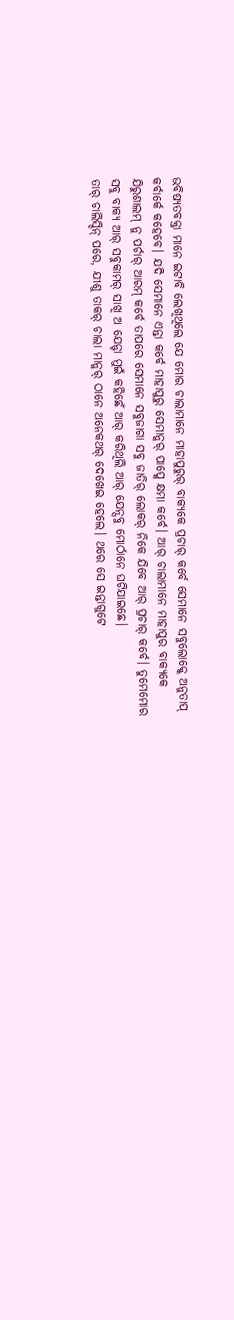ଭବିଷ୍ୟତବକ୍ତା ମାନେ ଇଟାବି ଲେଖିଥିଲେ ଯେ ମୋର ଚାଲାମାନେ ମାହାପୁରୁର୍ ବାକ୍ୟକେ ପ୍ରଚାର୍ କର୍ବେ ସେମାନେ ସବୁଲୋକ୍କେ ଅନୁତାପ୍ କର୍ବାର୍କେ କହେବେ। ଯଦି ସେମାନେ ଏନ୍ତା କର୍ବେ ମାହାପୁରୁ ସେମାନ୍କର୍ ପାପ୍କେ କ୍ଷମା କର୍ବେ। ଆର୍ ଚାଲାମାନେ ମାହାପୁର ବାକ୍ୟକେ ଯିରୁଶାଲମ୍ ନୁ ପର୍ଚାର୍ ଆରମ୍ କର୍ବେ ତାପରେ ସେମାନେ ସବୁଜାଗା ସବୁ ଜାତିର୍ ଲୋକର୍ ନିକେ ଯିବେ ଆର୍ ପ୍ରଚାର୍ କର୍ବେ। ତୁମେମୋର ସବୁ ବାକ୍ୟ ଆର୍ ସବୁକାମର୍ ସାଖି ଅ ଯେନ୍ଟା ମୁଇଁ କହିଛେଁ ଆର୍ କରିଥିଲି ଆର୍ ଯେନ୍ସବୁ ମୋର୍ଠାନେ ଘଟିଯାଇଛେ।
ତାର୍ ଚାଲିସ୍ଦିନ୍ ପରେ, ଯୀଶୁ ତାକର୍ ଚାଲା ମାନ୍କର୍ ଠାନେ ଅନେକଥର୍ ଦେଖେଇ ହେଲେ। ଥରେ ସେ ଇନ୍ତାଗୁଟେ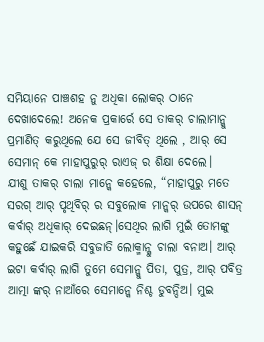ସମିୟାନେ ପାଞ୍ଚଶହ ନୁ ଅଧିକା ଲୋକର୍ ଠାନେ ଦେଖାଦେଲେ! ଅନେକ ପ୍ରକାର୍ରେ ସେ ତାକର୍ ଚାଲାମାନ୍କୁ ପ୍ରମାଣିତ୍ କରୁଥିଲେ ଯେ ସେ ଜୀବିତ୍ ଥିଲେ , ଆର୍ ସେ ସେମାନ୍ କେ ମାହାପୁରୁର୍ ରାଏଜ୍ ର ଶିକ୍ଷା ଦେଲେ।
ଯୀଶୁ ତାକର୍ ଚାଲା ମାନ୍କେ କହେଲେ, “ମାହାପୁରୁ ମତେ ସରଗ୍ ଆର୍ ପୃଥିବିର୍ ର ସବୁଲୋକ ମାନ୍କର୍ ଉପରେ ଶାସନ୍ କର୍ବାର୍ ଅଧିକାର୍ ଦେଇଛନ୍।ସେଥିର ଲାଗି ମୁଇଁ ତୋମଙ୍କୁ କହୁଛେଁ ଯାଇକରି ସବୁଜାତି ଲୋକ୍ମାନ୍କୁ ଚାଲା ବନାଅ। ଆର୍ ଇଟା କର୍ବାର୍ ଲାଗି ତୁମେ ସେମାନ୍କୁ ପିତା, ପୁତ୍ର, ଆର୍ ପବିତ୍ର ଆତ୍ମା ଙ୍କର୍ ନାଆଁରେ ସେମାନ୍କେ ନିଶ୍ଚ ଡୁବନ୍ଦିଅ। ମୁଇ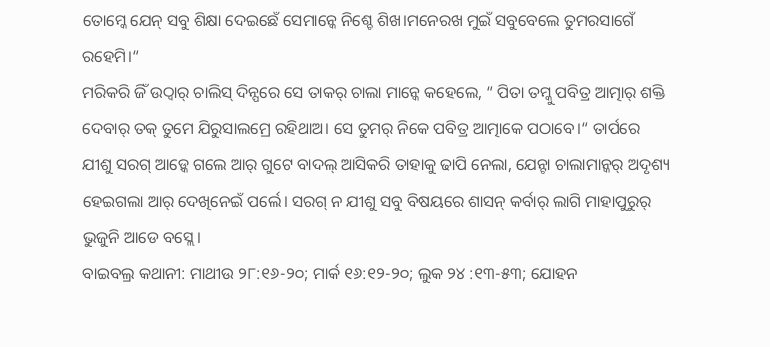ତୋମ୍କେ ଯେନ୍ ସବୁ ଶିକ୍ଷା ଦେଇଛେଁ ସେମାନ୍କେ ନିଶ୍ଚେ ଶିଖ।ମନେରଖ ମୁଇଁ ସବୁବେଲେ ତୁମରସାଗେଁ ରହେମି।“
ମରିକରି ଜିଁ ଉଠ୍ବାର୍ ଚାଲିସ୍ ଦିନ୍ପରେ ସେ ତାକର୍ ଚାଲା ମାନ୍କେ କହେଲେ, “ ପିତା ତମ୍କୁ ପବିତ୍ର ଆତ୍ମାର୍ ଶକ୍ତି ଦେବାର୍ ତକ୍ ତୁମେ ଯିରୁସାଲମ୍ରେ ରହିଥାଅ। ସେ ତୁମର୍ ନିକେ ପବିତ୍ର ଆତ୍ମାକେ ପଠାବେ।“ ତାର୍ପରେ ଯୀଶୁ ସରଗ୍ ଆଡ଼୍କେ ଗଲେ ଆର୍ ଗୁଟେ ବାଦଲ୍ ଆସିକରି ତାହାକୁ ଢାପି ନେଲା, ଯେନ୍ଟା ଚାଲାମାନ୍କର୍ ଅଦୃଶ୍ୟ ହେଇଗଲା ଆର୍ ଦେଖିନେଇଁ ପର୍ଲେ। ସରଗ୍ ନ ଯୀଶୁ ସବୁ ବିଷୟରେ ଶାସନ୍ କର୍ବାର୍ ଲାଗି ମାହାପୁରୁର୍ ଭୁଜୁନି ଆଡେ ବସ୍ଲେ।
ବାଇବଲ୍ର କଥାନୀ: ମାଥୀଉ ୨୮:୧୬-୨୦; ମାର୍କ ୧୬:୧୨-୨୦; ଲୁକ ୨୪ :୧୩-୫୩; ଯୋହନ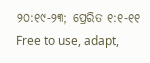୨୦:୧୯-୨୩; ପ୍ରେରିତ ୧:୧-୧୧
Free to use, adapt,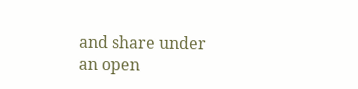and share under an open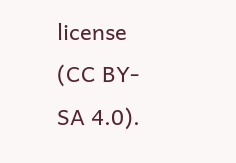license (CC BY-SA 4.0).